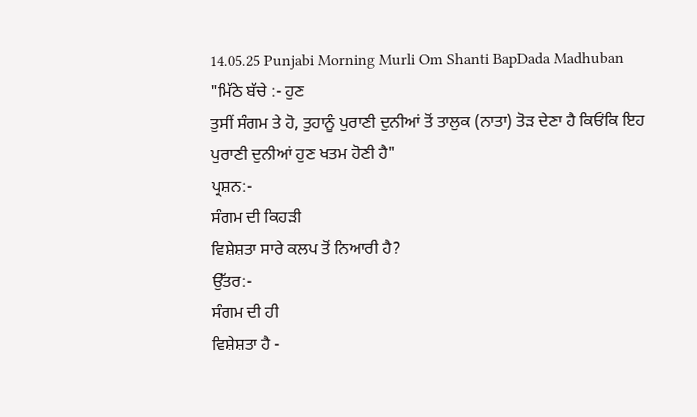14.05.25 Punjabi Morning Murli Om Shanti BapDada Madhuban
"ਮਿੱਠੇ ਬੱਚੇ :- ਹੁਣ
ਤੁਸੀਂ ਸੰਗਮ ਤੇ ਹੋ, ਤੁਹਾਨੂੰ ਪੁਰਾਣੀ ਦੁਨੀਆਂ ਤੋਂ ਤਾਲੁਕ (ਨਾਤਾ) ਤੋੜ ਦੇਣਾ ਹੈ ਕਿਓਂਕਿ ਇਹ
ਪੁਰਾਣੀ ਦੁਨੀਆਂ ਹੁਣ ਖਤਮ ਹੋਣੀ ਹੈ"
ਪ੍ਰਸ਼ਨ:-
ਸੰਗਮ ਦੀ ਕਿਹੜੀ
ਵਿਸ਼ੇਸ਼ਤਾ ਸਾਰੇ ਕਲਪ ਤੋਂ ਨਿਆਰੀ ਹੈ?
ਉੱਤਰ:-
ਸੰਗਮ ਦੀ ਹੀ
ਵਿਸ਼ੇਸ਼ਤਾ ਹੈ -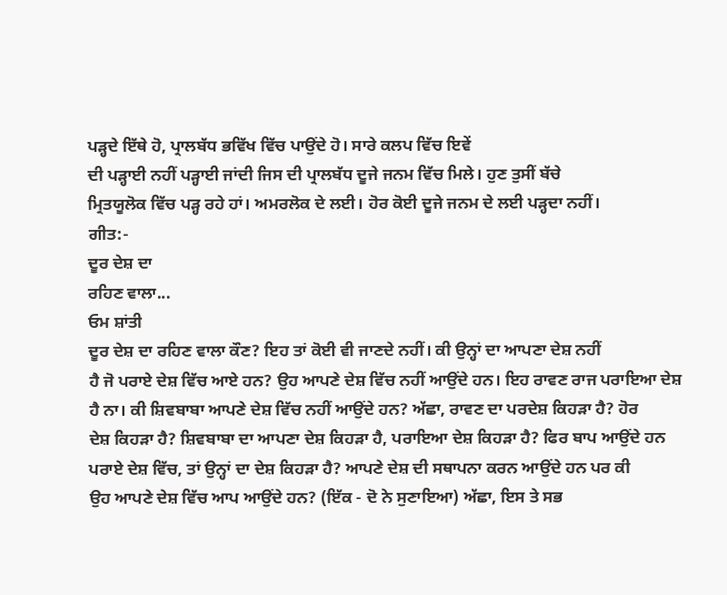ਪੜ੍ਹਦੇ ਇੱਥੇ ਹੋ, ਪ੍ਰਾਲਬੱਧ ਭਵਿੱਖ ਵਿੱਚ ਪਾਉਂਦੇ ਹੋ। ਸਾਰੇ ਕਲਪ ਵਿੱਚ ਇਵੇਂ
ਦੀ ਪੜ੍ਹਾਈ ਨਹੀਂ ਪੜ੍ਹਾਈ ਜਾਂਦੀ ਜਿਸ ਦੀ ਪ੍ਰਾਲਬੱਧ ਦੂਜੇ ਜਨਮ ਵਿੱਚ ਮਿਲੇ। ਹੁਣ ਤੁਸੀਂ ਬੱਚੇ
ਮ੍ਰਿਤਯੂਲੋਕ ਵਿੱਚ ਪੜ੍ਹ ਰਹੇ ਹਾਂ। ਅਮਰਲੋਕ ਦੇ ਲਈ। ਹੋਰ ਕੋਈ ਦੂਜੇ ਜਨਮ ਦੇ ਲਈ ਪੜ੍ਹਦਾ ਨਹੀਂ।
ਗੀਤ:-
ਦੂਰ ਦੇਸ਼ ਦਾ
ਰਹਿਣ ਵਾਲਾ...
ਓਮ ਸ਼ਾਂਤੀ
ਦੂਰ ਦੇਸ਼ ਦਾ ਰਹਿਣ ਵਾਲਾ ਕੌਣ? ਇਹ ਤਾਂ ਕੋਈ ਵੀ ਜਾਣਦੇ ਨਹੀਂ। ਕੀ ਉਨ੍ਹਾਂ ਦਾ ਆਪਣਾ ਦੇਸ਼ ਨਹੀਂ
ਹੈ ਜੋ ਪਰਾਏ ਦੇਸ਼ ਵਿੱਚ ਆਏ ਹਨ? ਉਹ ਆਪਣੇ ਦੇਸ਼ ਵਿੱਚ ਨਹੀਂ ਆਉਂਦੇ ਹਨ। ਇਹ ਰਾਵਣ ਰਾਜ ਪਰਾਇਆ ਦੇਸ਼
ਹੈ ਨਾ। ਕੀ ਸ਼ਿਵਬਾਬਾ ਆਪਣੇ ਦੇਸ਼ ਵਿੱਚ ਨਹੀਂ ਆਉਂਦੇ ਹਨ? ਅੱਛਾ, ਰਾਵਣ ਦਾ ਪਰਦੇਸ਼ ਕਿਹੜਾ ਹੈ? ਹੋਰ
ਦੇਸ਼ ਕਿਹੜਾ ਹੈ? ਸ਼ਿਵਬਾਬਾ ਦਾ ਆਪਣਾ ਦੇਸ਼ ਕਿਹੜਾ ਹੈ, ਪਰਾਇਆ ਦੇਸ਼ ਕਿਹੜਾ ਹੈ? ਫਿਰ ਬਾਪ ਆਉਂਦੇ ਹਨ
ਪਰਾਏ ਦੇਸ਼ ਵਿੱਚ, ਤਾਂ ਉਨ੍ਹਾਂ ਦਾ ਦੇਸ਼ ਕਿਹੜਾ ਹੈ? ਆਪਣੇ ਦੇਸ਼ ਦੀ ਸਥਾਪਨਾ ਕਰਨ ਆਉਂਦੇ ਹਨ ਪਰ ਕੀ
ਉਹ ਆਪਣੇ ਦੇਸ਼ ਵਿੱਚ ਆਪ ਆਉਂਦੇ ਹਨ? (ਇੱਕ - ਦੋ ਨੇ ਸੁਣਾਇਆ) ਅੱਛਾ, ਇਸ ਤੇ ਸਭ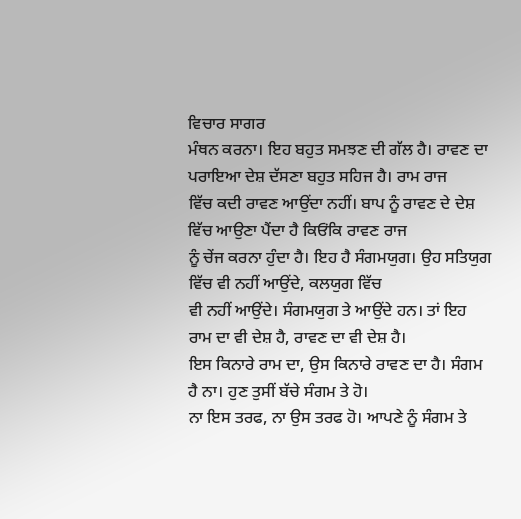ਵਿਚਾਰ ਸਾਗਰ
ਮੰਥਨ ਕਰਨਾ। ਇਹ ਬਹੁਤ ਸਮਝਣ ਦੀ ਗੱਲ ਹੈ। ਰਾਵਣ ਦਾ ਪਰਾਇਆ ਦੇਸ਼ ਦੱਸਣਾ ਬਹੁਤ ਸਹਿਜ ਹੈ। ਰਾਮ ਰਾਜ
ਵਿੱਚ ਕਦੀ ਰਾਵਣ ਆਉਂਦਾ ਨਹੀਂ। ਬਾਪ ਨੂੰ ਰਾਵਣ ਦੇ ਦੇਸ਼ ਵਿੱਚ ਆਉਣਾ ਪੈਂਦਾ ਹੈ ਕਿਓਂਕਿ ਰਾਵਣ ਰਾਜ
ਨੂੰ ਚੇਂਜ ਕਰਨਾ ਹੁੰਦਾ ਹੈ। ਇਹ ਹੈ ਸੰਗਮਯੁਗ। ਉਹ ਸਤਿਯੁਗ ਵਿੱਚ ਵੀ ਨਹੀਂ ਆਉਂਦੇ, ਕਲਯੁਗ ਵਿੱਚ
ਵੀ ਨਹੀਂ ਆਉਂਦੇ। ਸੰਗਮਯੁਗ ਤੇ ਆਉਂਦੇ ਹਨ। ਤਾਂ ਇਹ ਰਾਮ ਦਾ ਵੀ ਦੇਸ਼ ਹੈ, ਰਾਵਣ ਦਾ ਵੀ ਦੇਸ਼ ਹੈ।
ਇਸ ਕਿਨਾਰੇ ਰਾਮ ਦਾ, ਉਸ ਕਿਨਾਰੇ ਰਾਵਣ ਦਾ ਹੈ। ਸੰਗਮ ਹੈ ਨਾ। ਹੁਣ ਤੁਸੀਂ ਬੱਚੇ ਸੰਗਮ ਤੇ ਹੋ।
ਨਾ ਇਸ ਤਰਫ, ਨਾ ਉਸ ਤਰਫ ਹੋ। ਆਪਣੇ ਨੂੰ ਸੰਗਮ ਤੇ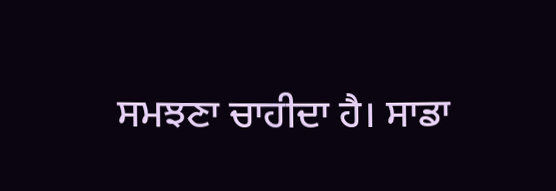ਸਮਝਣਾ ਚਾਹੀਦਾ ਹੈ। ਸਾਡਾ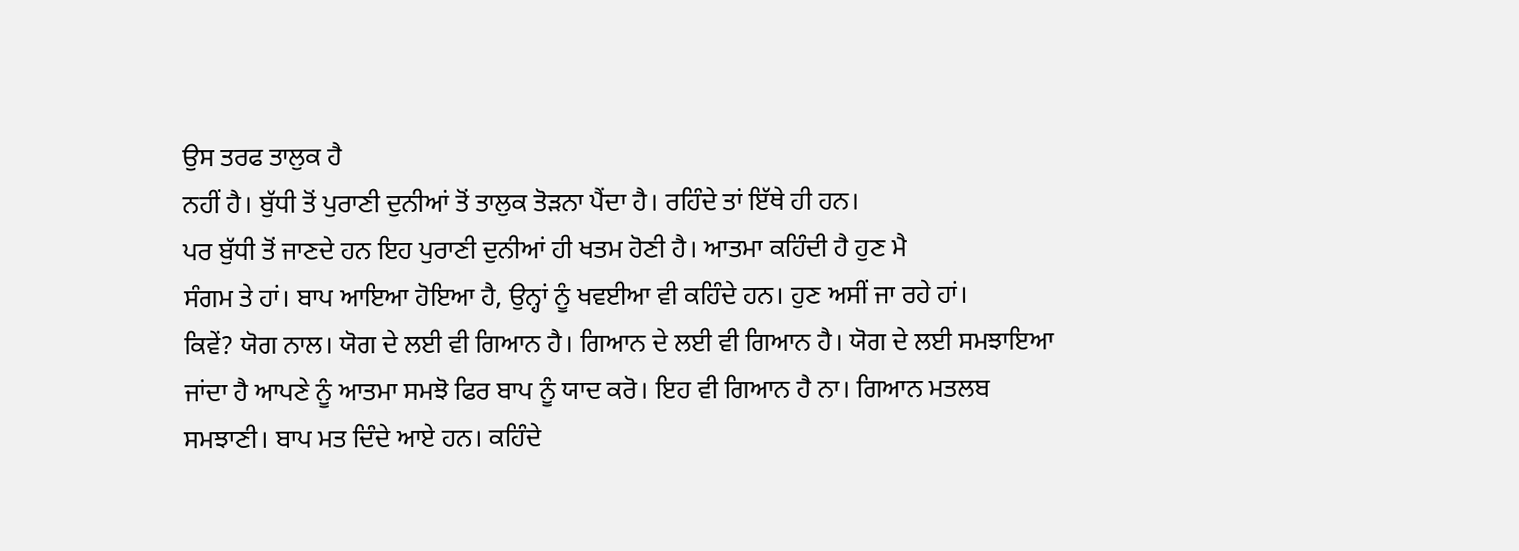ਉਸ ਤਰਫ ਤਾਲੁਕ ਹੈ
ਨਹੀਂ ਹੈ। ਬੁੱਧੀ ਤੋਂ ਪੁਰਾਣੀ ਦੁਨੀਆਂ ਤੋਂ ਤਾਲੁਕ ਤੋੜਨਾ ਪੈਂਦਾ ਹੈ। ਰਹਿੰਦੇ ਤਾਂ ਇੱਥੇ ਹੀ ਹਨ।
ਪਰ ਬੁੱਧੀ ਤੋਂ ਜਾਣਦੇ ਹਨ ਇਹ ਪੁਰਾਣੀ ਦੁਨੀਆਂ ਹੀ ਖਤਮ ਹੋਣੀ ਹੈ। ਆਤਮਾ ਕਹਿੰਦੀ ਹੈ ਹੁਣ ਮੈ
ਸੰਗਮ ਤੇ ਹਾਂ। ਬਾਪ ਆਇਆ ਹੋਇਆ ਹੈ, ਉਨ੍ਹਾਂ ਨੂੰ ਖਵਈਆ ਵੀ ਕਹਿੰਦੇ ਹਨ। ਹੁਣ ਅਸੀਂ ਜਾ ਰਹੇ ਹਾਂ।
ਕਿਵੇਂ? ਯੋਗ ਨਾਲ। ਯੋਗ ਦੇ ਲਈ ਵੀ ਗਿਆਨ ਹੈ। ਗਿਆਨ ਦੇ ਲਈ ਵੀ ਗਿਆਨ ਹੈ। ਯੋਗ ਦੇ ਲਈ ਸਮਝਾਇਆ
ਜਾਂਦਾ ਹੈ ਆਪਣੇ ਨੂੰ ਆਤਮਾ ਸਮਝੋ ਫਿਰ ਬਾਪ ਨੂੰ ਯਾਦ ਕਰੋ। ਇਹ ਵੀ ਗਿਆਨ ਹੈ ਨਾ। ਗਿਆਨ ਮਤਲਬ
ਸਮਝਾਣੀ। ਬਾਪ ਮਤ ਦਿੰਦੇ ਆਏ ਹਨ। ਕਹਿੰਦੇ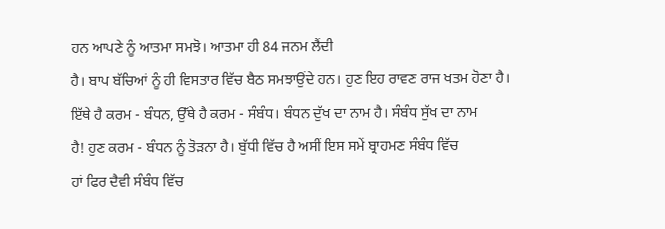ਹਨ ਆਪਣੇ ਨੂੰ ਆਤਮਾ ਸਮਝੋ। ਆਤਮਾ ਹੀ 84 ਜਨਮ ਲੈਂਦੀ
ਹੈ। ਬਾਪ ਬੱਚਿਆਂ ਨੂੰ ਹੀ ਵਿਸਤਾਰ ਵਿੱਚ ਬੈਠ ਸਮਝਾਉਂਦੇ ਹਨ। ਹੁਣ ਇਹ ਰਾਵਣ ਰਾਜ ਖਤਮ ਹੋਣਾ ਹੈ।
ਇੱਥੇ ਹੈ ਕਰਮ - ਬੰਧਨ, ਉੱਥੇ ਹੈ ਕਰਮ - ਸੰਬੰਧ। ਬੰਧਨ ਦੁੱਖ ਦਾ ਨਾਮ ਹੈ। ਸੰਬੰਧ ਸੁੱਖ ਦਾ ਨਾਮ
ਹੈ! ਹੁਣ ਕਰਮ - ਬੰਧਨ ਨੂੰ ਤੋੜਨਾ ਹੈ। ਬੁੱਧੀ ਵਿੱਚ ਹੈ ਅਸੀਂ ਇਸ ਸਮੇਂ ਬ੍ਰਾਹਮਣ ਸੰਬੰਧ ਵਿੱਚ
ਹਾਂ ਫਿਰ ਦੈਵੀ ਸੰਬੰਧ ਵਿੱਚ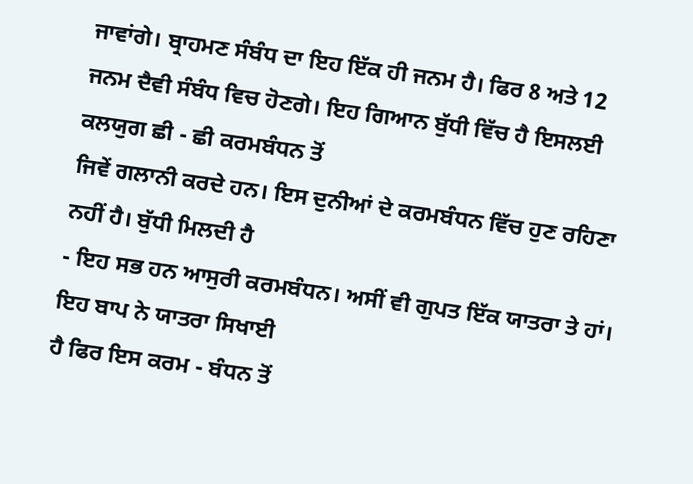ਜਾਵਾਂਗੇ। ਬ੍ਰਾਹਮਣ ਸੰਬੰਧ ਦਾ ਇਹ ਇੱਕ ਹੀ ਜਨਮ ਹੈ। ਫਿਰ 8 ਅਤੇ 12
ਜਨਮ ਦੈਵੀ ਸੰਬੰਧ ਵਿਚ ਹੋਣਗੇ। ਇਹ ਗਿਆਨ ਬੁੱਧੀ ਵਿੱਚ ਹੈ ਇਸਲਈ ਕਲਯੁਗ ਛੀ - ਛੀ ਕਰਮਬੰਧਨ ਤੋਂ
ਜਿਵੇਂ ਗਲਾਨੀ ਕਰਦੇ ਹਨ। ਇਸ ਦੁਨੀਆਂ ਦੇ ਕਰਮਬੰਧਨ ਵਿੱਚ ਹੁਣ ਰਹਿਣਾ ਨਹੀਂ ਹੈ। ਬੁੱਧੀ ਮਿਲਦੀ ਹੈ
- ਇਹ ਸਭ ਹਨ ਆਸੁਰੀ ਕਰਮਬੰਧਨ। ਅਸੀਂ ਵੀ ਗੁਪਤ ਇੱਕ ਯਾਤਰਾ ਤੇ ਹਾਂ। ਇਹ ਬਾਪ ਨੇ ਯਾਤਰਾ ਸਿਖਾਈ
ਹੈ ਫਿਰ ਇਸ ਕਰਮ - ਬੰਧਨ ਤੋਂ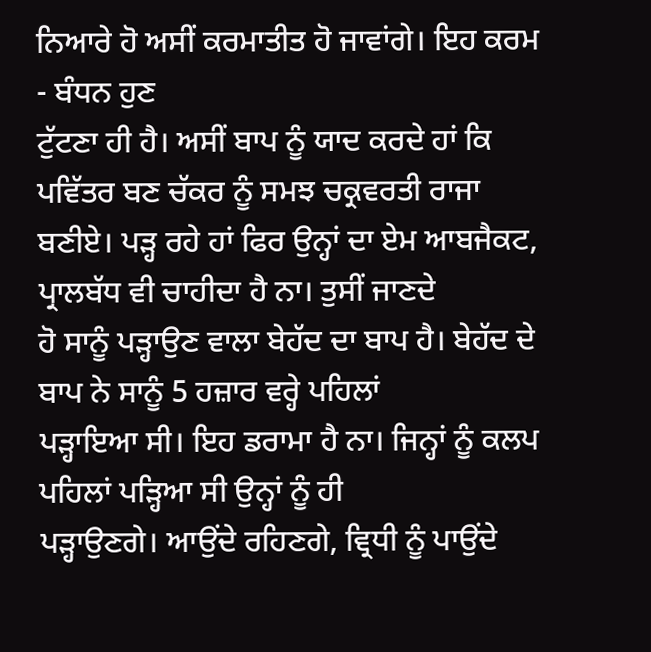ਨਿਆਰੇ ਹੋ ਅਸੀਂ ਕਰਮਾਤੀਤ ਹੋ ਜਾਵਾਂਗੇ। ਇਹ ਕਰਮ - ਬੰਧਨ ਹੁਣ
ਟੁੱਟਣਾ ਹੀ ਹੈ। ਅਸੀਂ ਬਾਪ ਨੂੰ ਯਾਦ ਕਰਦੇ ਹਾਂ ਕਿ ਪਵਿੱਤਰ ਬਣ ਚੱਕਰ ਨੂੰ ਸਮਝ ਚਕ੍ਰਵਰਤੀ ਰਾਜਾ
ਬਣੀਏ। ਪੜ੍ਹ ਰਹੇ ਹਾਂ ਫਿਰ ਉਨ੍ਹਾਂ ਦਾ ਏਮ ਆਬਜੈਕਟ, ਪ੍ਰਾਲਬੱਧ ਵੀ ਚਾਹੀਦਾ ਹੈ ਨਾ। ਤੁਸੀਂ ਜਾਣਦੇ
ਹੋ ਸਾਨੂੰ ਪੜ੍ਹਾਉਣ ਵਾਲਾ ਬੇਹੱਦ ਦਾ ਬਾਪ ਹੈ। ਬੇਹੱਦ ਦੇ ਬਾਪ ਨੇ ਸਾਨੂੰ 5 ਹਜ਼ਾਰ ਵਰ੍ਹੇ ਪਹਿਲਾਂ
ਪੜ੍ਹਾਇਆ ਸੀ। ਇਹ ਡਰਾਮਾ ਹੈ ਨਾ। ਜਿਨ੍ਹਾਂ ਨੂੰ ਕਲਪ ਪਹਿਲਾਂ ਪੜ੍ਹਿਆ ਸੀ ਉਨ੍ਹਾਂ ਨੂੰ ਹੀ
ਪੜ੍ਹਾਉਣਗੇ। ਆਉਂਦੇ ਰਹਿਣਗੇ, ਵ੍ਰਿਧੀ ਨੂੰ ਪਾਉਂਦੇ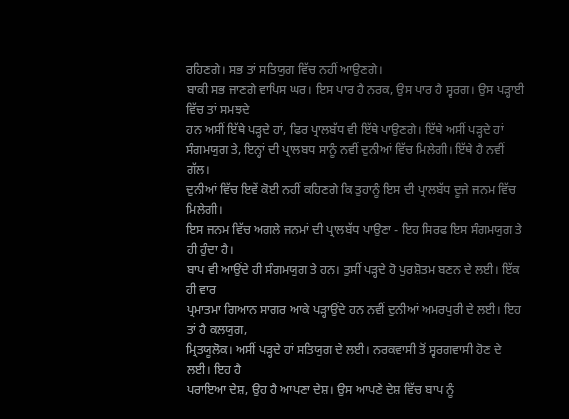ਰਹਿਣਗੇ। ਸਭ ਤਾਂ ਸਤਿਯੁਗ ਵਿੱਚ ਨਹੀਂ ਆਉਣਗੇ।
ਬਾਕੀ ਸਭ ਜਾਣਗੇ ਵਾਪਿਸ ਘਰ। ਇਸ ਪਾਰ ਹੈ ਨਰਕ, ਉਸ ਪਾਰ ਹੈ ਸ੍ਵਰਗ। ਉਸ ਪੜ੍ਹਾਈ ਵਿੱਚ ਤਾਂ ਸਮਝਦੇ
ਹਨ ਅਸੀਂ ਇੱਥੇ ਪੜ੍ਹਦੇ ਹਾਂ, ਫਿਰ ਪ੍ਰਾਲਬੱਧ ਵੀ ਇੱਥੇ ਪਾਉਣਗੇ। ਇੱਥੇ ਅਸੀਂ ਪੜ੍ਹਦੇ ਹਾਂ
ਸੰਗਮਯੁਗ ਤੇ, ਇਨ੍ਹਾਂ ਦੀ ਪ੍ਰਾਲਬਧ ਸਾਨੂੰ ਨਵੀਂ ਦੁਨੀਆਂ ਵਿੱਚ ਮਿਲੇਗੀ। ਇੱਥੇ ਹੈ ਨਵੀਂ ਗੱਲ।
ਦੁਨੀਆਂ ਵਿੱਚ ਇਵੇਂ ਕੋਈ ਨਹੀਂ ਕਹਿਣਗੇ ਕਿ ਤੁਹਾਨੂੰ ਇਸ ਦੀ ਪ੍ਰਾਲਬੱਧ ਦੂਜੇ ਜਨਮ ਵਿੱਚ ਮਿਲੇਗੀ।
ਇਸ ਜਨਮ ਵਿੱਚ ਅਗਲੇ ਜਨਮਾਂ ਦੀ ਪ੍ਰਾਲਬੱਧ ਪਾਉਣਾ - ਇਹ ਸਿਰਫ ਇਸ ਸੰਗਮਯੁਗ ਤੇ ਹੀ ਹੁੰਦਾ ਹੈ।
ਬਾਪ ਵੀ ਆਉਂਦੇ ਹੀ ਸੰਗਮਯੁਗ ਤੇ ਹਨ। ਤੁਸੀਂ ਪੜ੍ਹਦੇ ਹੋ ਪੁਰਸ਼ੋਤਮ ਬਣਨ ਦੇ ਲਈ। ਇੱਕ ਹੀ ਵਾਰ
ਪ੍ਰਮਾਤਮਾ ਗਿਆਨ ਸਾਗਰ ਆਕੇ ਪੜ੍ਹਾਉਂਦੇ ਹਨ ਨਵੀਂ ਦੁਨੀਆਂ ਅਮਰਪੁਰੀ ਦੇ ਲਈ। ਇਹ ਤਾਂ ਹੈ ਕਲਯੁਗ,
ਮ੍ਰਿਤਯੂਲੋਕ। ਅਸੀਂ ਪੜ੍ਹਦੇ ਹਾਂ ਸਤਿਯੁਗ ਦੇ ਲਈ। ਨਰਕਵਾਸੀ ਤੋਂ ਸ੍ਵਰਗਵਾਸੀ ਹੋਣ ਦੇ ਲਈ। ਇਹ ਹੈ
ਪਰਾਇਆ ਦੇਸ਼, ਉਹ ਹੈ ਆਪਣਾ ਦੇਸ਼। ਉਸ ਆਪਣੇ ਦੇਸ਼ ਵਿੱਚ ਬਾਪ ਨੂੰ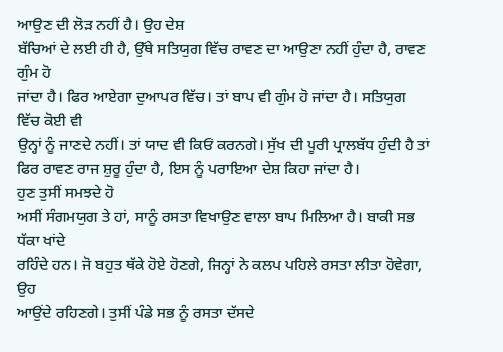ਆਉਣ ਦੀ ਲੋੜ ਨਹੀਂ ਹੈ। ਉਹ ਦੇਸ਼
ਬੱਚਿਆਂ ਦੇ ਲਈ ਹੀ ਹੈ, ਉੱਥੇ ਸਤਿਯੁਗ ਵਿੱਚ ਰਾਵਣ ਦਾ ਆਉਣਾ ਨਹੀਂ ਹੁੰਦਾ ਹੈ, ਰਾਵਣ ਗੁੰਮ ਹੋ
ਜਾਂਦਾ ਹੈ। ਫਿਰ ਆਏਗਾ ਦੁਆਪਰ ਵਿੱਚ। ਤਾਂ ਬਾਪ ਵੀ ਗੁੰਮ ਹੋ ਜਾਂਦਾ ਹੈ। ਸਤਿਯੁਗ ਵਿੱਚ ਕੋਈ ਵੀ
ਉਨ੍ਹਾਂ ਨੂੰ ਜਾਣਦੇ ਨਹੀਂ। ਤਾਂ ਯਾਦ ਵੀ ਕਿਓਂ ਕਰਨਗੇ। ਸੁੱਖ ਦੀ ਪੂਰੀ ਪ੍ਰਾਲਬੱਧ ਹੁੰਦੀ ਹੈ ਤਾਂ
ਫਿਰ ਰਾਵਣ ਰਾਜ ਸ਼ੁਰੂ ਹੁੰਦਾ ਹੈ, ਇਸ ਨੂੰ ਪਰਾਇਆ ਦੇਸ਼ ਕਿਹਾ ਜਾਂਦਾ ਹੈ।
ਹੁਣ ਤੁਸੀਂ ਸਮਝਦੇ ਹੋ
ਅਸੀਂ ਸੰਗਮਯੁਗ ਤੇ ਹਾਂ, ਸਾਨੂੰ ਰਸਤਾ ਵਿਖਾਉਣ ਵਾਲਾ ਬਾਪ ਮਿਲਿਆ ਹੈ। ਬਾਕੀ ਸਭ ਧੱਕਾ ਖਾਂਦੇ
ਰਹਿੰਦੇ ਹਨ। ਜੋ ਬਹੁਤ ਥੱਕੇ ਹੋਏ ਹੋਣਗੇ, ਜਿਨ੍ਹਾਂ ਨੇ ਕਲਪ ਪਹਿਲੇ ਰਸਤਾ ਲੀਤਾ ਹੋਵੇਗਾ, ਉਹ
ਆਉਂਦੇ ਰਹਿਣਗੇ। ਤੁਸੀਂ ਪੰਡੇ ਸਭ ਨੂੰ ਰਸਤਾ ਦੱਸਦੇ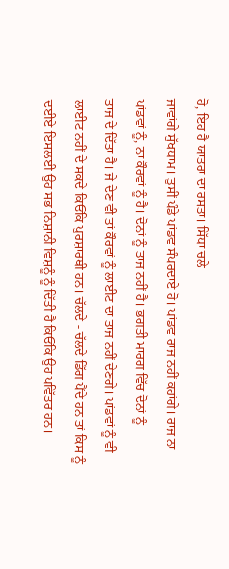ਹੋ, ਇਹ ਹੈ ਯਾਤਰਾ ਦਾ ਰਸਤਾ। ਸਿੱਧਾ ਚਲੇ
ਜਾਵਾਂਗੇ ਸੁੱਖਧਾਮ। ਤੁਸੀਂ ਪੰਡੇ ਪਾਂਡਵ ਸੰਪਰਦਾਏ ਹੋ। ਪਾਂਡਵ ਰਾਜ ਨਹੀਂ ਕਹਾਂਗੇ। ਰਾਜ ਨਾ
ਪਾਂਡਵਾਂ ਨੂੰ, ਨਾ ਕੌਰਵਾਂ ਨੂੰ ਹੈ। ਦੋਨਾਂ ਨੂੰ ਤਾਜ ਨਹੀਂ ਹੈ। ਭਗਤੀ ਮਾਰਗ ਵਿੱਚ ਦੋਨਾਂ ਨੂੰ
ਤਾਜ ਦੇ ਦਿੱਤਾ ਹੈ। ਜੇ ਦੇਣ ਵੀ ਤਾਂ ਕੌਰਵਾਂ ਨੂੰ ਲਾਈਟ ਦਾ ਤਾਜ ਨਹੀਂ ਦੇਣਗੇ। ਪਾਂਡਵਾਂ ਨੂੰ ਵੀ
ਲਾਈਟ ਨਹੀਂ ਦੇ ਸਕਦੇ ਕਿਓਂਕਿ ਪੁਰਸ਼ਾਰਥੀ ਹਨ। ਚੱਲਦੇ - ਚੱਲਦੇ ਡਿੱਗ ਪੈਂਦੇ ਹਨ ਤਾਂ ਕਿਸ ਨੂੰ
ਦਈਏ ਇਸਲਈ ਉਹ ਸਭ ਨਿਸ਼ਾਨੀ ਵਿਸ਼ਨੂੰ ਨੂੰ ਦਿੱਤੀ ਹੈ ਕਿਓਂਕਿ ਉਹ ਪਵਿੱਤਰ ਹਨ।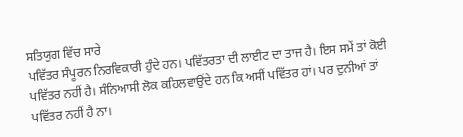ਸਤਿਯੁਗ ਵਿੱਚ ਸਾਰੇ
ਪਵਿੱਤਰ ਸੰਪੂਰਨ ਨਿਰਵਿਕਾਰੀ ਹੁੰਦੇ ਹਨ। ਪਵਿੱਤਰਤਾ ਦੀ ਲਾਈਟ ਦਾ ਤਾਜ ਹੈ। ਇਸ ਸਮੇਂ ਤਾਂ ਕੋਈ
ਪਵਿੱਤਰ ਨਹੀਂ ਹੈ। ਸੰਨਿਆਸੀ ਲੋਕ ਕਹਿਲਵਾਉਂਦੇ ਹਨ ਕਿ ਅਸੀਂ ਪਵਿੱਤਰ ਹਾਂ। ਪਰ ਦੁਨੀਆਂ ਤਾਂ
ਪਵਿੱਤਰ ਨਹੀਂ ਹੈ ਨਾ।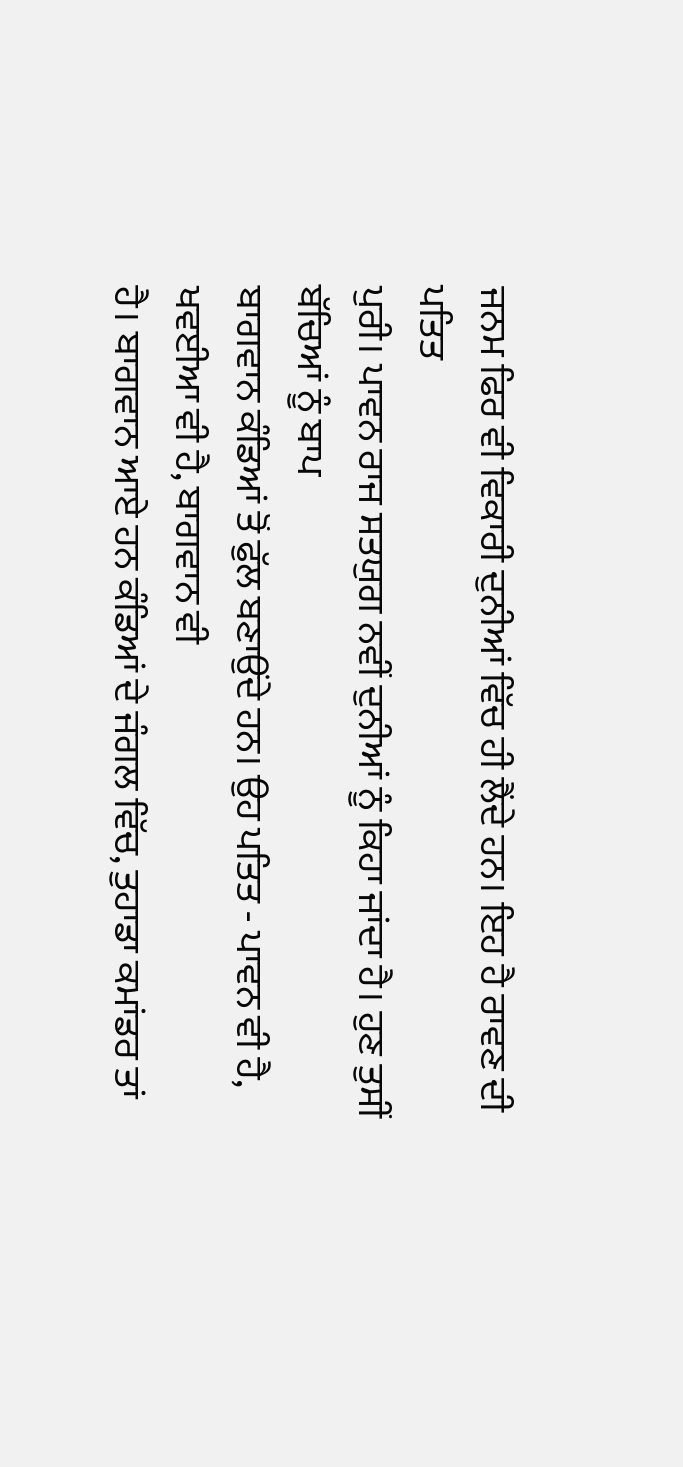ਜਨਮ ਫਿਰ ਵੀ ਵਿਕਾਰੀ ਦੁਨੀਆਂ ਵਿੱਚ ਹੀ ਲੈਂਦੇ ਹਨ। ਇਹ ਹੈ ਰਾਵਣ ਦੀ ਪਤਿਤ
ਪੁਰੀ। ਪਾਵਨ ਰਾਜ ਸਤਯੁਗ ਨਵੀਂ ਦੁਨੀਆਂ ਨੂੰ ਕਿਹਾ ਜਾਂਦਾ ਹੈ। ਹੁਣ ਤੁਸੀਂ ਬੱਚਿਆਂ ਨੂੰ ਬਾਪ
ਬਾਗਵਾਨ ਕੰਡਿਆਂ ਤੋਂ ਫੁੱਲ ਬਣਾਉਂਦੇ ਹਨ। ਉਹ ਪਤਿਤ - ਪਾਵਨ ਵੀ ਹੈ, ਖਵਈਆ ਵੀ ਹੈ, ਬਾਗਵਾਨ ਵੀ
ਹੈ। ਬਾਗਵਾਨ ਆਏ ਹਨ ਕੰਡਿਆਂ ਦੇ ਜੰਗਲ ਵਿੱਚ, ਤੁਹਾਡਾ ਕਮਾਂਡਰ ਤਾਂ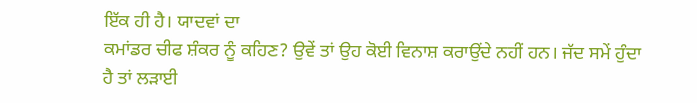ਇੱਕ ਹੀ ਹੈ। ਯਾਦਵਾਂ ਦਾ
ਕਮਾਂਡਰ ਚੀਫ ਸ਼ੰਕਰ ਨੂੰ ਕਹਿਣ? ਉਵੇਂ ਤਾਂ ਉਹ ਕੋਈ ਵਿਨਾਸ਼ ਕਰਾਉਂਦੇ ਨਹੀਂ ਹਨ। ਜੱਦ ਸਮੇਂ ਹੁੰਦਾ
ਹੈ ਤਾਂ ਲੜਾਈ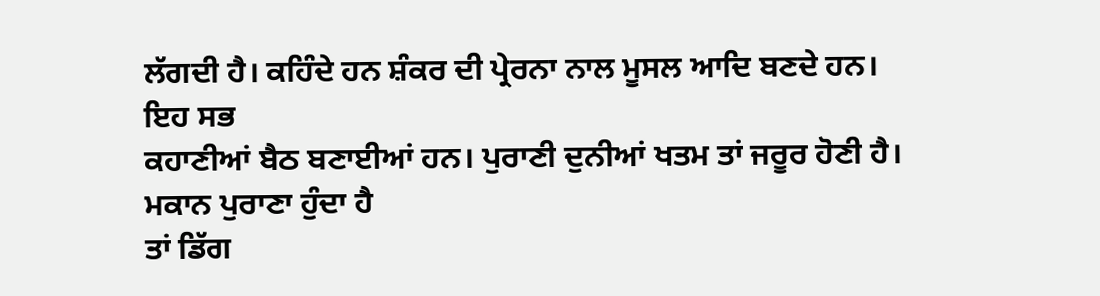ਲੱਗਦੀ ਹੈ। ਕਹਿੰਦੇ ਹਨ ਸ਼ੰਕਰ ਦੀ ਪ੍ਰੇਰਨਾ ਨਾਲ ਮੂਸਲ ਆਦਿ ਬਣਦੇ ਹਨ। ਇਹ ਸਭ
ਕਹਾਣੀਆਂ ਬੈਠ ਬਣਾਈਆਂ ਹਨ। ਪੁਰਾਣੀ ਦੁਨੀਆਂ ਖਤਮ ਤਾਂ ਜਰੂਰ ਹੋਣੀ ਹੈ। ਮਕਾਨ ਪੁਰਾਣਾ ਹੁੰਦਾ ਹੈ
ਤਾਂ ਡਿੱਗ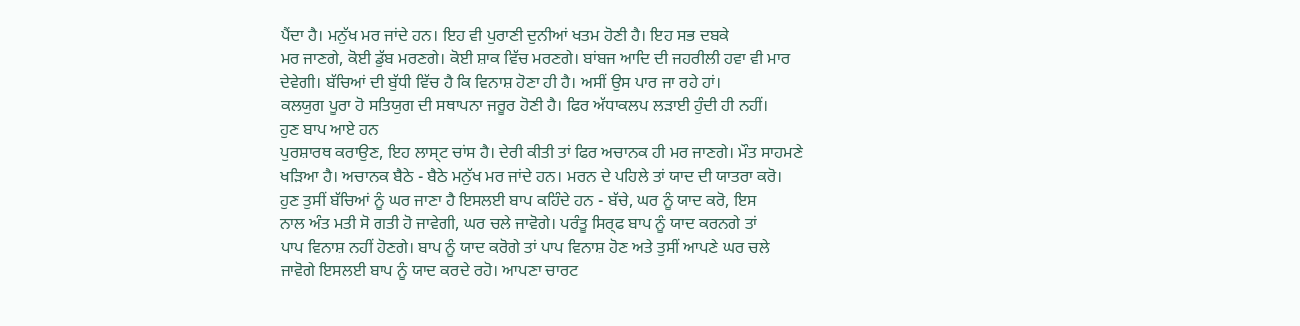ਪੈਂਦਾ ਹੈ। ਮਨੁੱਖ ਮਰ ਜਾਂਦੇ ਹਨ। ਇਹ ਵੀ ਪੁਰਾਣੀ ਦੁਨੀਆਂ ਖਤਮ ਹੋਣੀ ਹੈ। ਇਹ ਸਭ ਦਬਕੇ
ਮਰ ਜਾਣਗੇ, ਕੋਈ ਡੁੱਬ ਮਰਣਗੇ। ਕੋਈ ਸ਼ਾਕ ਵਿੱਚ ਮਰਣਗੇ। ਬਾਂਬਜ ਆਦਿ ਦੀ ਜਹਰੀਲੀ ਹਵਾ ਵੀ ਮਾਰ
ਦੇਵੇਗੀ। ਬੱਚਿਆਂ ਦੀ ਬੁੱਧੀ ਵਿੱਚ ਹੈ ਕਿ ਵਿਨਾਸ਼ ਹੋਣਾ ਹੀ ਹੈ। ਅਸੀਂ ਉਸ ਪਾਰ ਜਾ ਰਹੇ ਹਾਂ।
ਕਲਯੁਗ ਪੂਰਾ ਹੋ ਸਤਿਯੁਗ ਦੀ ਸਥਾਪਨਾ ਜਰੂਰ ਹੋਣੀ ਹੈ। ਫਿਰ ਅੱਧਾਕਲਪ ਲੜਾਈ ਹੁੰਦੀ ਹੀ ਨਹੀਂ।
ਹੁਣ ਬਾਪ ਆਏ ਹਨ
ਪੁਰਸ਼ਾਰਥ ਕਰਾਉਣ, ਇਹ ਲਾਸ੍ਟ ਚਾਂਸ ਹੈ। ਦੇਰੀ ਕੀਤੀ ਤਾਂ ਫਿਰ ਅਚਾਨਕ ਹੀ ਮਰ ਜਾਣਗੇ। ਮੌਤ ਸਾਹਮਣੇ
ਖੜਿਆ ਹੈ। ਅਚਾਨਕ ਬੈਠੇ - ਬੈਠੇ ਮਨੁੱਖ ਮਰ ਜਾਂਦੇ ਹਨ। ਮਰਨ ਦੇ ਪਹਿਲੇ ਤਾਂ ਯਾਦ ਦੀ ਯਾਤਰਾ ਕਰੋ।
ਹੁਣ ਤੁਸੀਂ ਬੱਚਿਆਂ ਨੂੰ ਘਰ ਜਾਣਾ ਹੈ ਇਸਲਈ ਬਾਪ ਕਹਿੰਦੇ ਹਨ - ਬੱਚੇ, ਘਰ ਨੂੰ ਯਾਦ ਕਰੋ, ਇਸ
ਨਾਲ ਅੰਤ ਮਤੀ ਸੋ ਗਤੀ ਹੋ ਜਾਵੇਗੀ, ਘਰ ਚਲੇ ਜਾਵੋਗੇ। ਪਰੰਤੂ ਸਿਰ੍ਫ ਬਾਪ ਨੂੰ ਯਾਦ ਕਰਨਗੇ ਤਾਂ
ਪਾਪ ਵਿਨਾਸ਼ ਨਹੀਂ ਹੋਣਗੇ। ਬਾਪ ਨੂੰ ਯਾਦ ਕਰੋਗੇ ਤਾਂ ਪਾਪ ਵਿਨਾਸ਼ ਹੋਣ ਅਤੇ ਤੁਸੀਂ ਆਪਣੇ ਘਰ ਚਲੇ
ਜਾਵੋਗੇ ਇਸਲਈ ਬਾਪ ਨੂੰ ਯਾਦ ਕਰਦੇ ਰਹੋ। ਆਪਣਾ ਚਾਰਟ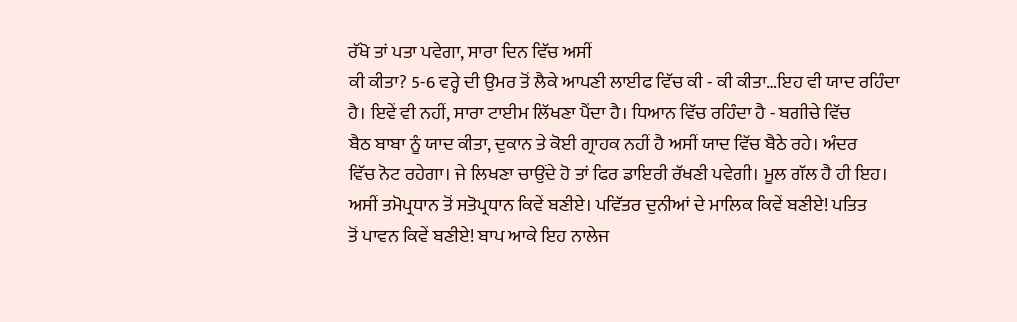ਰੱਖੋ ਤਾਂ ਪਤਾ ਪਵੇਗਾ, ਸਾਰਾ ਦਿਨ ਵਿੱਚ ਅਸੀਂ
ਕੀ ਕੀਤਾ? 5-6 ਵਰ੍ਹੇ ਦੀ ਉਮਰ ਤੋਂ ਲੈਕੇ ਆਪਣੀ ਲਾਈਫ ਵਿੱਚ ਕੀ - ਕੀ ਕੀਤਾ…ਇਹ ਵੀ ਯਾਦ ਰਹਿੰਦਾ
ਹੈ। ਇਵੇਂ ਵੀ ਨਹੀਂ, ਸਾਰਾ ਟਾਈਮ ਲਿੱਖਣਾ ਪੈਂਦਾ ਹੈ। ਧਿਆਨ ਵਿੱਚ ਰਹਿੰਦਾ ਹੈ - ਬਗੀਚੇ ਵਿੱਚ
ਬੈਠ ਬਾਬਾ ਨੂੰ ਯਾਦ ਕੀਤਾ, ਦੁਕਾਨ ਤੇ ਕੋਈ ਗ੍ਰਾਹਕ ਨਹੀਂ ਹੈ ਅਸੀਂ ਯਾਦ ਵਿੱਚ ਬੈਠੇ ਰਹੇ। ਅੰਦਰ
ਵਿੱਚ ਨੋਟ ਰਹੇਗਾ। ਜੇ ਲਿਖਣਾ ਚਾਉਂਦੇ ਹੋ ਤਾਂ ਫਿਰ ਡਾਇਰੀ ਰੱਖਣੀ ਪਵੇਗੀ। ਮੂਲ ਗੱਲ ਹੈ ਹੀ ਇਹ।
ਅਸੀਂ ਤਮੋਪ੍ਰਧਾਨ ਤੋਂ ਸਤੋਪ੍ਰਧਾਨ ਕਿਵੇਂ ਬਣੀਏ। ਪਵਿੱਤਰ ਦੁਨੀਆਂ ਦੇ ਮਾਲਿਕ ਕਿਵੇਂ ਬਣੀਏ! ਪਤਿਤ
ਤੋਂ ਪਾਵਨ ਕਿਵੇਂ ਬਣੀਏ! ਬਾਪ ਆਕੇ ਇਹ ਨਾਲੇਜ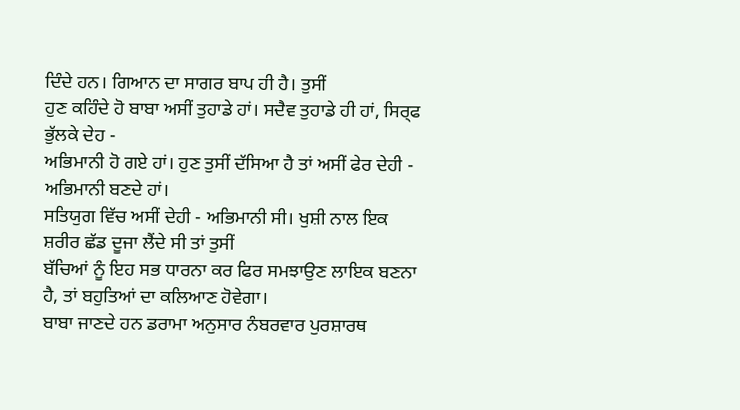ਦਿੰਦੇ ਹਨ। ਗਿਆਨ ਦਾ ਸਾਗਰ ਬਾਪ ਹੀ ਹੈ। ਤੁਸੀਂ
ਹੁਣ ਕਹਿੰਦੇ ਹੋ ਬਾਬਾ ਅਸੀਂ ਤੁਹਾਡੇ ਹਾਂ। ਸਦੈਵ ਤੁਹਾਡੇ ਹੀ ਹਾਂ, ਸਿਰ੍ਫ ਭੁੱਲਕੇ ਦੇਹ -
ਅਭਿਮਾਨੀ ਹੋ ਗਏ ਹਾਂ। ਹੁਣ ਤੁਸੀਂ ਦੱਸਿਆ ਹੈ ਤਾਂ ਅਸੀਂ ਫੇਰ ਦੇਹੀ - ਅਭਿਮਾਨੀ ਬਣਦੇ ਹਾਂ।
ਸਤਿਯੁਗ ਵਿੱਚ ਅਸੀਂ ਦੇਹੀ - ਅਭਿਮਾਨੀ ਸੀ। ਖੁਸ਼ੀ ਨਾਲ ਇਕ ਸ਼ਰੀਰ ਛੱਡ ਦੂਜਾ ਲੈਂਦੇ ਸੀ ਤਾਂ ਤੁਸੀਂ
ਬੱਚਿਆਂ ਨੂੰ ਇਹ ਸਭ ਧਾਰਨਾ ਕਰ ਫਿਰ ਸਮਝਾਉਣ ਲਾਇਕ ਬਣਨਾ ਹੈ, ਤਾਂ ਬਹੁਤਿਆਂ ਦਾ ਕਲਿਆਣ ਹੋਵੇਗਾ।
ਬਾਬਾ ਜਾਣਦੇ ਹਨ ਡਰਾਮਾ ਅਨੁਸਾਰ ਨੰਬਰਵਾਰ ਪੁਰਸ਼ਾਰਥ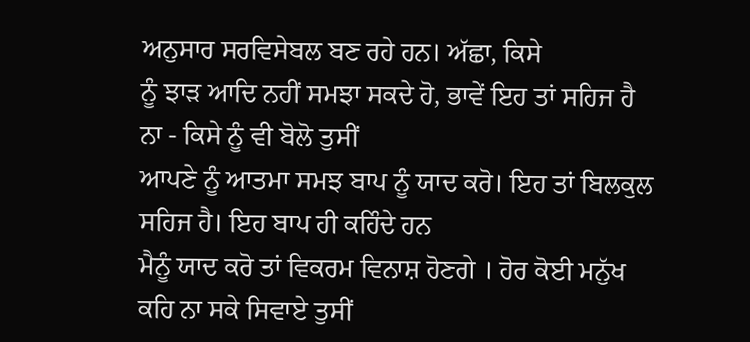ਅਨੁਸਾਰ ਸਰਵਿਸੇਬਲ ਬਣ ਰਹੇ ਹਨ। ਅੱਛਾ, ਕਿਸੇ
ਨੂੰ ਝਾੜ ਆਦਿ ਨਹੀਂ ਸਮਝਾ ਸਕਦੇ ਹੋ, ਭਾਵੇਂ ਇਹ ਤਾਂ ਸਹਿਜ ਹੈ ਨਾ - ਕਿਸੇ ਨੂੰ ਵੀ ਬੋਲੋ ਤੁਸੀਂ
ਆਪਣੇ ਨੂੰ ਆਤਮਾ ਸਮਝ ਬਾਪ ਨੂੰ ਯਾਦ ਕਰੋ। ਇਹ ਤਾਂ ਬਿਲਕੁਲ ਸਹਿਜ ਹੈ। ਇਹ ਬਾਪ ਹੀ ਕਹਿੰਦੇ ਹਨ
ਮੈਨੂੰ ਯਾਦ ਕਰੋ ਤਾਂ ਵਿਕਰਮ ਵਿਨਾਸ਼ ਹੋਣਗੇ । ਹੋਰ ਕੋਈ ਮਨੁੱਖ ਕਹਿ ਨਾ ਸਕੇ ਸਿਵਾਏ ਤੁਸੀਂ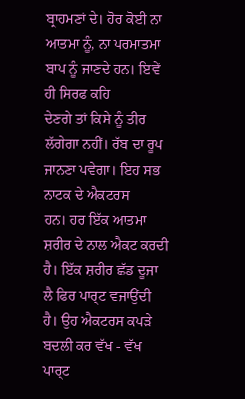ਬ੍ਰਾਹਮਣਾਂ ਦੇ। ਹੋਰ ਕੋਈ ਨਾ ਆਤਮਾ ਨੂੰ, ਨਾ ਪਰਮਾਤਮਾ ਬਾਪ ਨੂੰ ਜਾਣਦੇ ਹਨ। ਇਵੇਂ ਹੀ ਸਿਰਫ ਕਹਿ
ਦੇਣਗੇ ਤਾਂ ਕਿਸੇ ਨੂੰ ਤੀਰ ਲੱਗੇਗਾ ਨਹੀਂ। ਰੱਬ ਦਾ ਰੂਪ ਜਾਨਣਾ ਪਵੇਗਾ। ਇਹ ਸਭ ਨਾਟਕ ਦੇ ਐਕਟਰਸ
ਹਨ। ਹਰ ਇੱਕ ਆਤਮਾ ਸ਼ਰੀਰ ਦੇ ਨਾਲ ਐਕਟ ਕਰਦੀ ਹੈ। ਇੱਕ ਸ਼ਰੀਰ ਛੱਡ ਦੂਜਾ ਲੈ ਫਿਰ ਪਾਰ੍ਟ ਵਜਾਉਂਦੀ
ਹੈ। ਉਹ ਐਕਟਰਸ ਕਪੜੇ ਬਦਲੀ ਕਰ ਵੱਖ - ਵੱਖ ਪਾਰ੍ਟ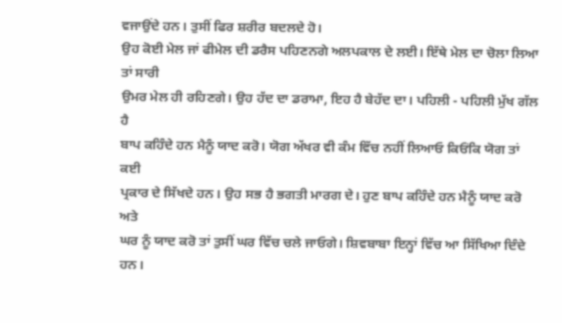ਵਜਾਉਂਦੇ ਹਨ। ਤੁਸੀਂ ਫਿਰ ਸ਼ਰੀਰ ਬਦਲਦੇ ਹੋ।
ਉਹ ਕੋਈ ਮੇਲ ਜਾਂ ਫੀਮੇਲ ਦੀ ਡਰੈਸ ਪਹਿਣਨਗੇ ਅਲਪਕਾਲ ਦੇ ਲਈ। ਇੱਥੇ ਮੇਲ ਦਾ ਚੋਲਾ ਲਿਆ ਤਾਂ ਸਾਰੀ
ਉਮਰ ਮੇਲ ਹੀ ਰਹਿਣਗੇ। ਉਹ ਹੱਦ ਦਾ ਡਰਾਮਾ, ਇਹ ਹੈ ਬੇਹੱਦ ਦਾ। ਪਹਿਲੀ - ਪਹਿਲੀ ਮੁੱਖ ਗੱਲ ਹੈ
ਬਾਪ ਕਹਿੰਦੇ ਹਨ ਮੈਨੂੰ ਯਾਦ ਕਰੋ। ਯੋਗ ਅੱਖਰ ਵੀ ਕੰਮ ਵਿੱਚ ਨਹੀਂ ਲਿਆਓ ਕਿਓਂਕਿ ਯੋਗ ਤਾਂ ਕਈ
ਪ੍ਰਕਾਰ ਦੇ ਸਿੱਖਦੇ ਹਨ। ਉਹ ਸਭ ਹੈ ਭਗਤੀ ਮਾਰਗ ਦੇ। ਹੁਣ ਬਾਪ ਕਹਿੰਦੇ ਹਨ ਮੈਨੂੰ ਯਾਦ ਕਰੋ ਅਤੇ
ਘਰ ਨੂੰ ਯਾਦ ਕਰੋ ਤਾਂ ਤੁਸੀਂ ਘਰ ਵਿੱਚ ਚਲੇ ਜਾਓਗੇ। ਸ਼ਿਵਬਾਬਾ ਇਨ੍ਹਾਂ ਵਿੱਚ ਆ ਸਿੱਖਿਆ ਦਿੰਦੇ
ਹਨ।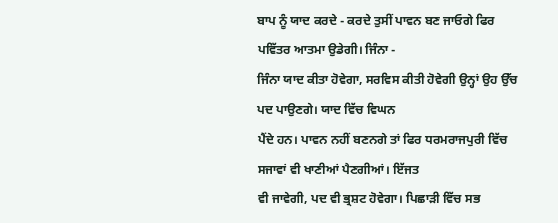ਬਾਪ ਨੂੰ ਯਾਦ ਕਰਦੇ - ਕਰਦੇ ਤੁਸੀਂ ਪਾਵਨ ਬਣ ਜਾਓਗੇ ਫਿਰ ਪਵਿੱਤਰ ਆਤਮਾ ਉਡੇਗੀ। ਜਿੰਨਾ -
ਜਿੰਨਾ ਯਾਦ ਕੀਤਾ ਹੋਵੇਗਾ, ਸਰਵਿਸ ਕੀਤੀ ਹੋਵੇਗੀ ਉਨ੍ਹਾਂ ਉਹ ਉੱਚ ਪਦ ਪਾਉਣਗੇ। ਯਾਦ ਵਿੱਚ ਵਿਘਨ
ਪੈਂਦੇ ਹਨ। ਪਾਵਨ ਨਹੀਂ ਬਣਨਗੇ ਤਾਂ ਫਿਰ ਧਰਮਰਾਜਪੁਰੀ ਵਿੱਚ ਸਜਾਵਾਂ ਵੀ ਖਾਣੀਆਂ ਪੈਣਗੀਆਂ। ਇੱਜਤ
ਵੀ ਜਾਵੇਗੀ, ਪਦ ਵੀ ਭ੍ਰਸ਼ਟ ਹੋਵੇਗਾ। ਪਿਛਾੜੀ ਵਿੱਚ ਸਭ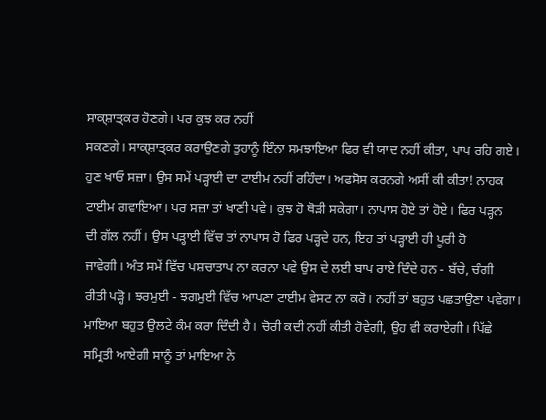ਸਾਕ੍ਸ਼ਾਤ੍ਕਰ ਹੋਣਗੇ। ਪਰ ਕੁਝ ਕਰ ਨਹੀਂ
ਸਕਣਗੇ। ਸਾਕ੍ਸ਼ਾਤ੍ਕਰ ਕਰਾਉਣਗੇ ਤੁਹਾਨੂੰ ਇੰਨਾ ਸਮਝਾਇਆ ਫਿਰ ਵੀ ਯਾਦ ਨਹੀਂ ਕੀਤਾ, ਪਾਪ ਰਹਿ ਗਏ।
ਹੁਣ ਖਾਓ ਸਜ਼ਾ। ਉਸ ਸਮੇਂ ਪੜ੍ਹਾਈ ਦਾ ਟਾਈਮ ਨਹੀਂ ਰਹਿੰਦਾ। ਅਫਸੋਸ ਕਰਨਗੇ ਅਸੀਂ ਕੀ ਕੀਤਾ! ਨਾਹਕ
ਟਾਈਮ ਗਵਾਇਆ। ਪਰ ਸਜ਼ਾ ਤਾਂ ਖਾਣੀ ਪਵੇ। ਕੁਝ ਹੋ ਥੋੜੀ ਸਕੇਗਾ। ਨਾਪਾਸ ਹੋਏ ਤਾਂ ਹੋਏ। ਫਿਰ ਪੜ੍ਹਨ
ਦੀ ਗੱਲ ਨਹੀਂ। ਉਸ ਪੜ੍ਹਾਈ ਵਿੱਚ ਤਾਂ ਨਾਪਾਸ ਹੋ ਫਿਰ ਪੜ੍ਹਦੇ ਹਨ, ਇਹ ਤਾਂ ਪੜ੍ਹਾਈ ਹੀ ਪੂਰੀ ਹੋ
ਜਾਵੇਗੀ। ਅੰਤ ਸਮੇਂ ਵਿੱਚ ਪਸ਼ਚਾਤਾਪ ਨਾ ਕਰਨਾ ਪਵੇ ਉਸ ਦੇ ਲਈ ਬਾਪ ਰਾਏ ਦਿੰਦੇ ਹਨ - ਬੱਚੇ, ਚੰਗੀ
ਰੀਤੀ ਪੜ੍ਹੋ। ਝਰਮੁਈ - ਝਗਮੁਈ ਵਿੱਚ ਆਪਣਾ ਟਾਈਮ ਵੇਸਟ ਨਾ ਕਰੋ। ਨਹੀਂ ਤਾਂ ਬਹੁਤ ਪਛਤਾਉਣਾ ਪਵੇਗਾ।
ਮਾਇਆ ਬਹੁਤ ਉਲਟੇ ਕੰਮ ਕਰਾ ਦਿੰਦੀ ਹੈ। ਚੋਰੀ ਕਦੀ ਨਹੀਂ ਕੀਤੀ ਹੋਵੇਗੀ, ਉਹ ਵੀ ਕਰਾਏਗੀ। ਪਿੱਛੇ
ਸਮ੍ਰਿਤੀ ਆਏਗੀ ਸਾਨੂੰ ਤਾਂ ਮਾਇਆ ਨੇ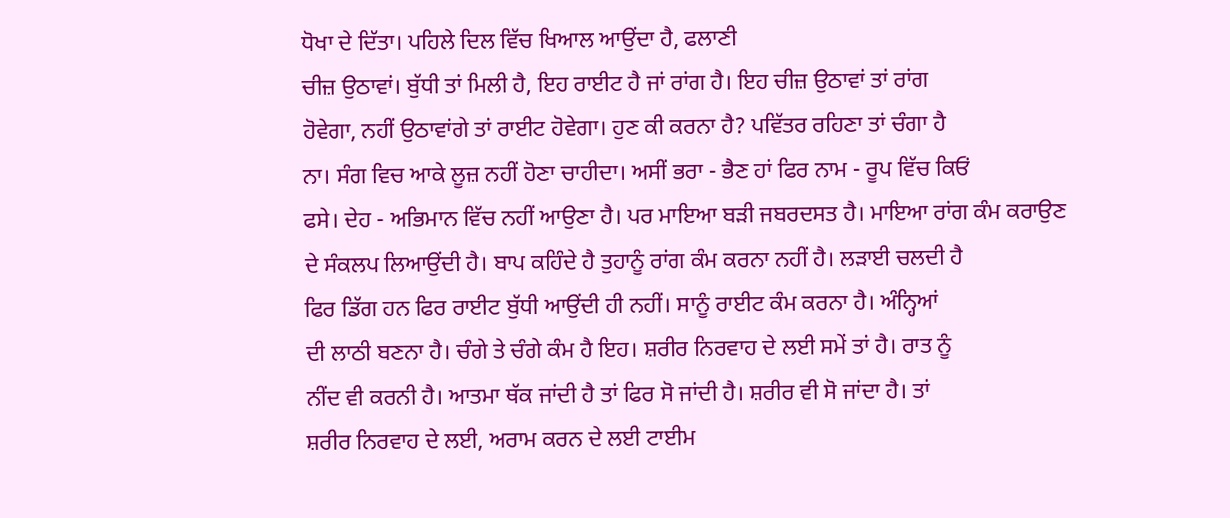ਧੋਖਾ ਦੇ ਦਿੱਤਾ। ਪਹਿਲੇ ਦਿਲ ਵਿੱਚ ਖਿਆਲ ਆਉਂਦਾ ਹੈ, ਫਲਾਣੀ
ਚੀਜ਼ ਉਠਾਵਾਂ। ਬੁੱਧੀ ਤਾਂ ਮਿਲੀ ਹੈ, ਇਹ ਰਾਈਟ ਹੈ ਜਾਂ ਰਾਂਗ ਹੈ। ਇਹ ਚੀਜ਼ ਉਠਾਵਾਂ ਤਾਂ ਰਾਂਗ
ਹੋਵੇਗਾ, ਨਹੀਂ ਉਠਾਵਾਂਗੇ ਤਾਂ ਰਾਈਟ ਹੋਵੇਗਾ। ਹੁਣ ਕੀ ਕਰਨਾ ਹੈ? ਪਵਿੱਤਰ ਰਹਿਣਾ ਤਾਂ ਚੰਗਾ ਹੈ
ਨਾ। ਸੰਗ ਵਿਚ ਆਕੇ ਲੂਜ਼ ਨਹੀਂ ਹੋਣਾ ਚਾਹੀਦਾ। ਅਸੀਂ ਭਰਾ - ਭੈਣ ਹਾਂ ਫਿਰ ਨਾਮ - ਰੂਪ ਵਿੱਚ ਕਿਓਂ
ਫਸੇ। ਦੇਹ - ਅਭਿਮਾਨ ਵਿੱਚ ਨਹੀਂ ਆਉਣਾ ਹੈ। ਪਰ ਮਾਇਆ ਬੜੀ ਜਬਰਦਸਤ ਹੈ। ਮਾਇਆ ਰਾਂਗ ਕੰਮ ਕਰਾਉਣ
ਦੇ ਸੰਕਲਪ ਲਿਆਉਂਦੀ ਹੈ। ਬਾਪ ਕਹਿੰਦੇ ਹੈ ਤੁਹਾਨੂੰ ਰਾਂਗ ਕੰਮ ਕਰਨਾ ਨਹੀਂ ਹੈ। ਲੜਾਈ ਚਲਦੀ ਹੈ
ਫਿਰ ਡਿੱਗ ਹਨ ਫਿਰ ਰਾਈਟ ਬੁੱਧੀ ਆਉਂਦੀ ਹੀ ਨਹੀਂ। ਸਾਨੂੰ ਰਾਈਟ ਕੰਮ ਕਰਨਾ ਹੈ। ਅੰਨ੍ਹਿਆਂ
ਦੀ ਲਾਠੀ ਬਣਨਾ ਹੈ। ਚੰਗੇ ਤੇ ਚੰਗੇ ਕੰਮ ਹੈ ਇਹ। ਸ਼ਰੀਰ ਨਿਰਵਾਹ ਦੇ ਲਈ ਸਮੇਂ ਤਾਂ ਹੈ। ਰਾਤ ਨੂੰ
ਨੀਂਦ ਵੀ ਕਰਨੀ ਹੈ। ਆਤਮਾ ਥੱਕ ਜਾਂਦੀ ਹੈ ਤਾਂ ਫਿਰ ਸੋ ਜਾਂਦੀ ਹੈ। ਸ਼ਰੀਰ ਵੀ ਸੋ ਜਾਂਦਾ ਹੈ। ਤਾਂ
ਸ਼ਰੀਰ ਨਿਰਵਾਹ ਦੇ ਲਈ, ਅਰਾਮ ਕਰਨ ਦੇ ਲਈ ਟਾਈਮ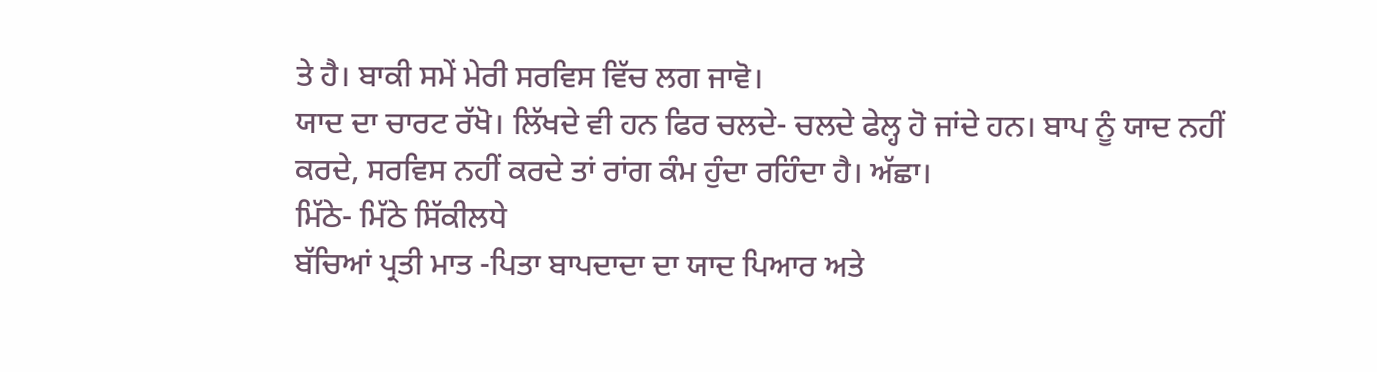ਤੇ ਹੈ। ਬਾਕੀ ਸਮੇਂ ਮੇਰੀ ਸਰਵਿਸ ਵਿੱਚ ਲਗ ਜਾਵੋ।
ਯਾਦ ਦਾ ਚਾਰਟ ਰੱਖੋ। ਲਿੱਖਦੇ ਵੀ ਹਨ ਫਿਰ ਚਲਦੇ- ਚਲਦੇ ਫੇਲ੍ਹ ਹੋ ਜਾਂਦੇ ਹਨ। ਬਾਪ ਨੂੰ ਯਾਦ ਨਹੀਂ
ਕਰਦੇ, ਸਰਵਿਸ ਨਹੀਂ ਕਰਦੇ ਤਾਂ ਰਾਂਗ ਕੰਮ ਹੁੰਦਾ ਰਹਿੰਦਾ ਹੈ। ਅੱਛਾ।
ਮਿੱਠੇ- ਮਿੱਠੇ ਸਿੱਕੀਲਧੇ
ਬੱਚਿਆਂ ਪ੍ਰਤੀ ਮਾਤ -ਪਿਤਾ ਬਾਪਦਾਦਾ ਦਾ ਯਾਦ ਪਿਆਰ ਅਤੇ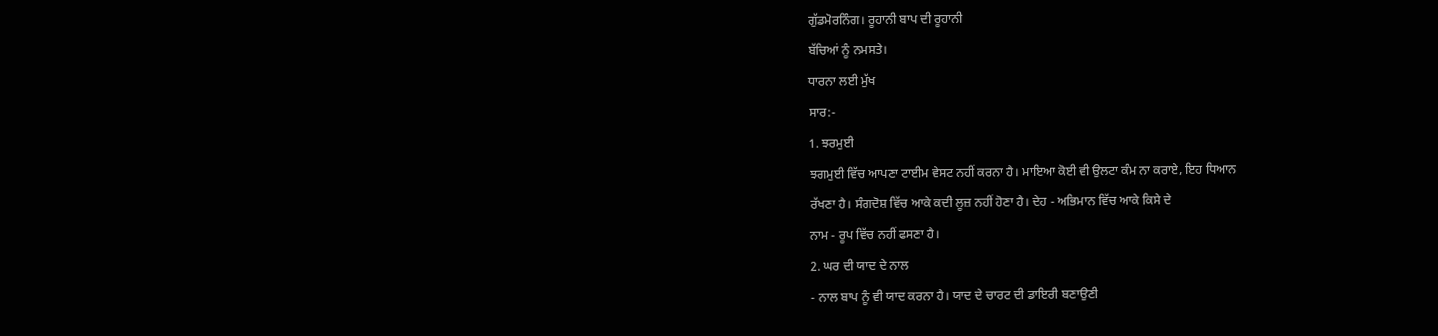ਗੁੱਡਮੋਰਨਿੰਗ। ਰੂਹਾਨੀ ਬਾਪ ਦੀ ਰੂਹਾਨੀ
ਬੱਚਿਆਂ ਨੂੰ ਨਮਸਤੇ।
ਧਾਰਨਾ ਲਈ ਮੁੱਖ
ਸਾਰ:-
1. ਝਰਮੁਈ
ਝਗਮੁਈ ਵਿੱਚ ਆਪਣਾ ਟਾਈਮ ਵੇਸਟ ਨਹੀਂ ਕਰਨਾ ਹੈ। ਮਾਇਆ ਕੋਈ ਵੀ ਉਲਟਾ ਕੰਮ ਨਾ ਕਰਾਏ, ਇਹ ਧਿਆਨ
ਰੱਖਣਾ ਹੈ। ਸੰਗਦੋਸ਼ ਵਿੱਚ ਆਕੇ ਕਦੀ ਲੂਜ਼ ਨਹੀਂ ਹੋਣਾ ਹੈ। ਦੇਹ - ਅਭਿਮਾਨ ਵਿੱਚ ਆਕੇ ਕਿਸੇ ਦੇ
ਨਾਮ - ਰੂਪ ਵਿੱਚ ਨਹੀਂ ਫਸਣਾ ਹੈ।
2. ਘਰ ਦੀ ਯਾਦ ਦੇ ਨਾਲ
- ਨਾਲ ਬਾਪ ਨੂੰ ਵੀ ਯਾਦ ਕਰਨਾ ਹੈ। ਯਾਦ ਦੇ ਚਾਰਟ ਦੀ ਡਾਇਰੀ ਬਣਾਉਣੀ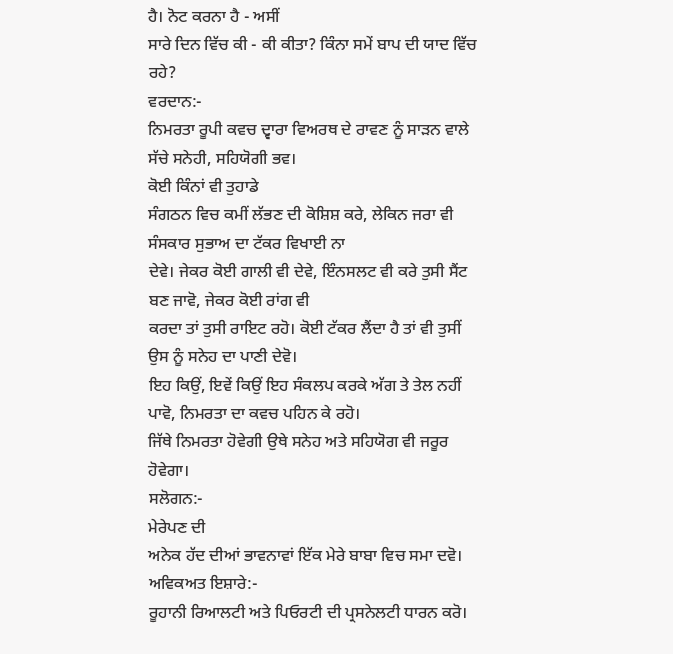ਹੈ। ਨੋਟ ਕਰਨਾ ਹੈ - ਅਸੀਂ
ਸਾਰੇ ਦਿਨ ਵਿੱਚ ਕੀ - ਕੀ ਕੀਤਾ? ਕਿੰਨਾ ਸਮੇਂ ਬਾਪ ਦੀ ਯਾਦ ਵਿੱਚ ਰਹੇ?
ਵਰਦਾਨ:-
ਨਿਮਰਤਾ ਰੂਪੀ ਕਵਚ ਦ੍ਵਾਰਾ ਵਿਅਰਥ ਦੇ ਰਾਵਣ ਨੂੰ ਸਾੜਨ ਵਾਲੇ ਸੱਚੇ ਸਨੇਹੀ, ਸਹਿਯੋਗੀ ਭਵ।
ਕੋਈ ਕਿੰਨਾਂ ਵੀ ਤੁਹਾਡੇ
ਸੰਗਠਨ ਵਿਚ ਕਮੀਂ ਲੱਭਣ ਦੀ ਕੋਸ਼ਿਸ਼ ਕਰੇ, ਲੇਕਿਨ ਜਰਾ ਵੀ ਸੰਸਕਾਰ ਸੁਭਾਅ ਦਾ ਟੱਕਰ ਵਿਖਾਈ ਨਾ
ਦੇਵੇ। ਜੇਕਰ ਕੋਈ ਗਾਲੀ ਵੀ ਦੇਵੇ, ਇੰਨਸਲਟ ਵੀ ਕਰੇ ਤੁਸੀ ਸੈਂਟ ਬਣ ਜਾਵੋ, ਜੇਕਰ ਕੋਈ ਰਾਂਗ ਵੀ
ਕਰਦਾ ਤਾਂ ਤੁਸੀ ਰਾਇਟ ਰਹੋ। ਕੋਈ ਟੱਕਰ ਲੈਂਦਾ ਹੈ ਤਾਂ ਵੀ ਤੁਸੀਂ ਉਸ ਨੂੰ ਸਨੇਹ ਦਾ ਪਾਣੀ ਦੇਵੋ।
ਇਹ ਕਿਉਂ, ਇਵੇਂ ਕਿਉਂ ਇਹ ਸੰਕਲਪ ਕਰਕੇ ਅੱਗ ਤੇ ਤੇਲ ਨਹੀਂ ਪਾਵੋ, ਨਿਮਰਤਾ ਦਾ ਕਵਚ ਪਹਿਨ ਕੇ ਰਹੋ।
ਜਿੱਥੇ ਨਿਮਰਤਾ ਹੋਵੇਗੀ ਉਥੇ ਸਨੇਹ ਅਤੇ ਸਹਿਯੋਗ ਵੀ ਜਰੂਰ ਹੋਵੇਗਾ।
ਸਲੋਗਨ:-
ਮੇਰੇਪਣ ਦੀ
ਅਨੇਕ ਹੱਦ ਦੀਆਂ ਭਾਵਨਾਵਾਂ ਇੱਕ ਮੇਰੇ ਬਾਬਾ ਵਿਚ ਸਮਾ ਦਵੋ।
ਅਵਿਕਅਤ ਇਸ਼ਾਰੇ:-
ਰੂਹਾਨੀ ਰਿਆਲਟੀ ਅਤੇ ਪਿਓਰਟੀ ਦੀ ਪ੍ਰਸਨੇਲਟੀ ਧਾਰਨ ਕਰੋ।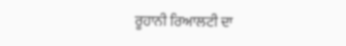ਰੂਹਾਨੀ ਰਿਆਲਟੀ ਦਾ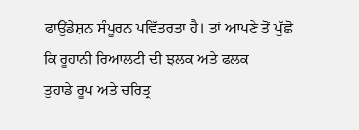ਫਾਉਂਡੇਸ਼ਨ ਸੰਪੂਰਨ ਪਵਿੱਤਰਤਾ ਹੈ। ਤਾਂ ਆਪਣੇ ਤੋਂ ਪੁੱਛੋ ਕਿ ਰੂਹਾਨੀ ਰਿਆਲਟੀ ਦੀ ਝਲਕ ਅਤੇ ਫਲਕ
ਤੁਹਾਡੇ ਰੂਪ ਅਤੇ ਚਰਿਤ੍ਰ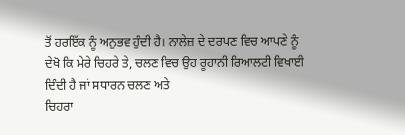ਤੋਂ ਹਰਇੱਕ ਨੂੰ ਅਨੁਭਵ ਹੁੰਦੀ ਹੈ। ਨਾਲੇਜ਼ ਦੇ ਦਰਪਣ ਵਿਚ ਆਪਣੇ ਨੂੰ
ਦੇਖੋ ਕਿ ਮੇਰੇ ਚਿਹਰੇ ਤੇ, ਚਲਣ ਵਿਚ ਉਹ ਰੂਹਾਨੀ ਰਿਆਲਟੀ ਵਿਖਾਈ ਦਿੰਦੀ ਹੈ ਜਾਂ ਸਧਾਰਨ ਚਲਣ ਅਤੇ
ਚਿਹਰਾ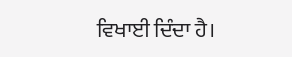ਵਿਖਾਈ ਦਿੰਦਾ ਹੈ।